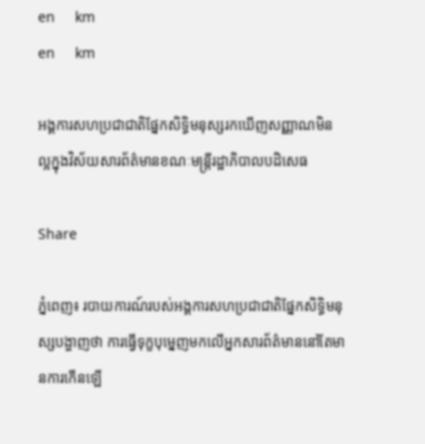en     km
en     km

អង្គការសហប្រជាជាតិផ្នែកសិទ្ធិមនុស្សរកឃើញសញ្ញាណមិនល្អក្នុងវិស័យសារព័ត៌មានខណៈមន្រ្តីរដ្ឋាភិបាលបដិសេធ

Share

ភ្នំពេញ៖ របាយការណ៍របស់អង្គការសហប្រជាជាតិផ្នែកសិទ្ធិមនុស្សបង្ហាញថា ការធ្វើទុក្ខបុម្នេញមកលើអ្នកសារព័ត៌មាននៅតែមានការកើនឡើ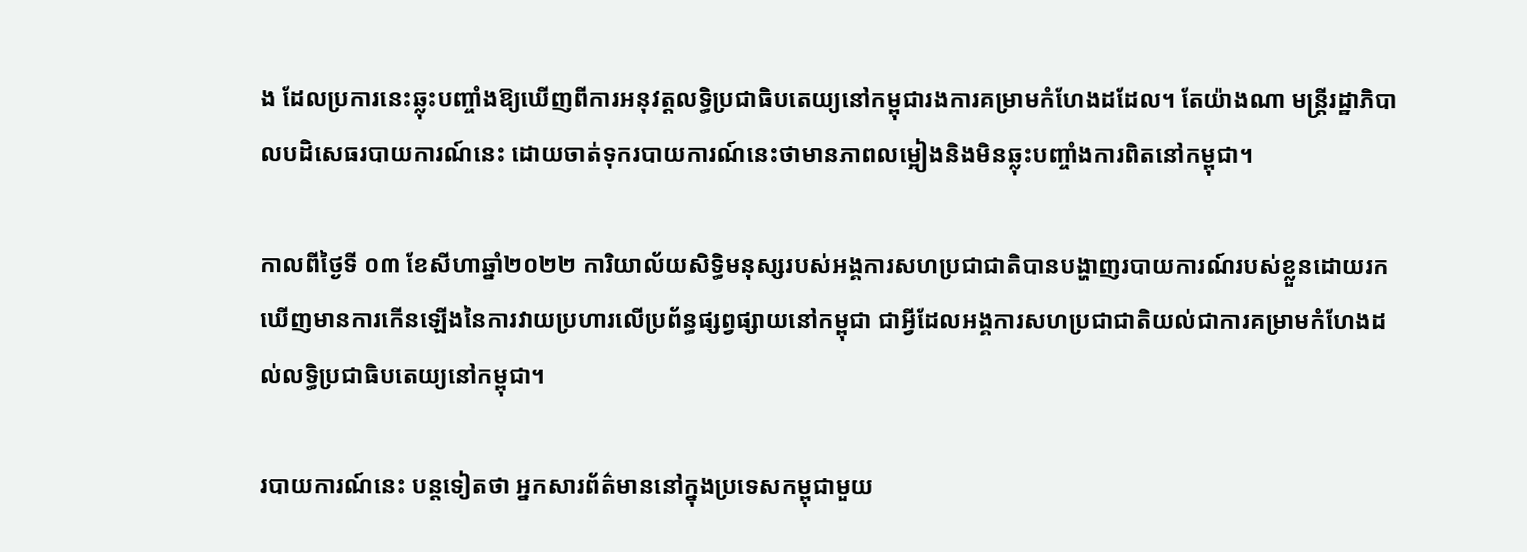ង ដែលប្រការនេះឆ្លុះបញ្ចាំងឱ្យឃើញពីការអនុវត្តលទ្ធិប្រជាធិបតេយ្យនៅកម្ពុជារងការគម្រាមកំហែងដដែល។ តែយ៉ាងណា មន្រ្តីរដ្ឋាភិបាលបដិសេធរបាយការណ៍នេះ ដោយចាត់ទុករបាយការណ៍នេះថាមានភាពលម្អៀងនិងមិនឆ្លុះបញ្ចាំងការពិតនៅកម្ពុជា។

កាលពីថ្ងៃទី ០៣ ខែសីហាឆ្នាំ២០២២ ការិយាល័យសិទ្ធិមនុស្សរបស់អង្គការសហប្រជាជាតិបានបង្ហាញរបាយការណ៍របស់ខ្លួនដោយរកឃើញមានការកើនឡើងនៃការវាយប្រហារលើប្រព័ន្ធផ្សព្វផ្សាយនៅកម្ពុជា ជាអ្វីដែលអង្គការសហប្រជាជាតិយល់ជាការគម្រាមកំហែងដល់លទ្ធិប្រជាធិបតេយ្យនៅកម្ពុជា។

របាយការណ៍នេះ បន្តទៀតថា អ្នកសារព័ត៌មាននៅក្នុងប្រទេសកម្ពុជាមួយ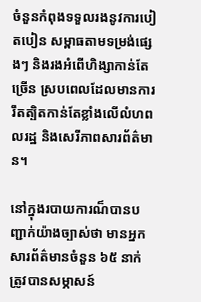ចំនួនកំពុងទទួលរងនូវការបៀតបៀន សម្ពាធតាមទម្រង់ផ្សេងៗ និងរងអំពើហិង្សាកាន់តែច្រើន ស្របពេលដែលមានការរឹតត្បិតកាន់តែខ្លាំងលើលំហពលរដ្ឋ និងសេរីភាពសារព័ត៌មាន។

នៅក្នុងរបាយការណ៏បានបញ្ជាក់យ៉ាងច្បាស់ថា មានអ្នកសារព័ត៌មានចំនួន ៦៥ នាក់ ត្រូវបានសម្ភាសន៍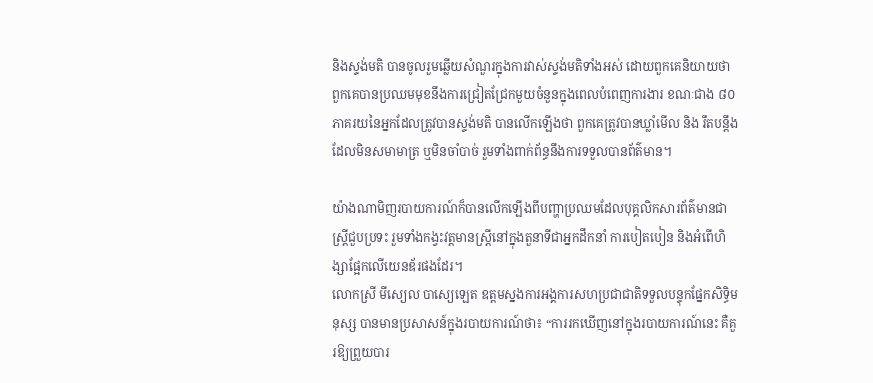និងស្ទង់មតិ បានចូលរួមឆ្លើយសំណួរក្នុងការវាស់ស្ទង់មតិទាំងអស់ ដោយពួកគេនិយាយថា ពួកគេបានប្រឈមមុខនឹងការជ្រៀតជ្រែកមួយចំនួនក្នុងពេលបំពេញការងារ ខណៈជាង ៨០ ភាគរយនៃអ្នកដែលត្រូវបានស្ទង់មតិ បានលើកឡើងថា ពួកគេត្រូវបានឃ្លាំមើល និង រឹតបន្តឹងដែលមិនសមាមាត្រ ឬមិនចាំបាច់ រួមទាំងពាក់ព័ន្ធនឹងការទទួលបានព័ត៌មាន។

យ៉ាងណាមិញរបាយការណ៍ក៏បានលើកឡើងពីបញ្ហាប្រឈមដែលបុគ្គលិកសារព័ត៌មានជាស្ត្រីជួបប្រទះ រួមទាំងកង្វះវត្តមានស្ត្រីនៅក្នុងតួនាទីជាអ្នកដឹកនាំ ការបៀតបៀន និងអំពើហិង្សាផ្អែកលើយេនឌ័រផងដែរ។
លោកស្រី មីស្យេល បាស្យេឡេត ឧត្តមស្នងការអង្គការសហប្រជាជាតិទទួលបន្ទុកផ្នែកសិទ្ធិមនុស្ស បានមានប្រសាសន៍ក្នុងរបាយការណ៍ថា៖ “ការរកឃើញនៅក្នុងរបាយការណ៍នេះ គឺគួរឱ្យព្រួយបារ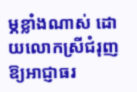ម្ភខ្លាំងណាស់ ដោយលោកស្រីជំរុញឱ្យអាជ្ញាធរ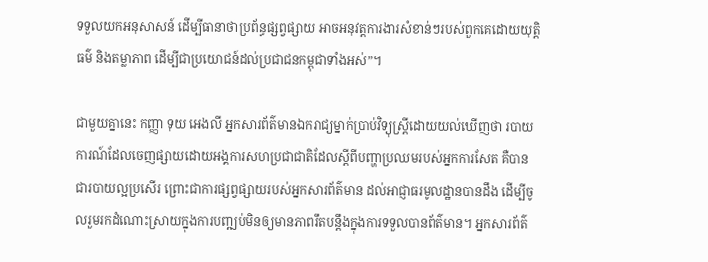ទទួលយកអនុសាសន៍ ដើម្បីធានាថាប្រព័ន្ធផ្សព្វផ្សាយ អាចអនុវត្តការងារសំខាន់ៗរបស់ពួកគេដោយយុត្តិធម៌ និងតម្លាភាព ដើម្បីជាប្រយោជន៍ដល់ប្រជាជនកម្ពុជាទាំងអស់”។

ជាមួយគ្នានេះ កញ្ញា ទុយ អេងលី អ្នកសារព័ត៌មានឯករាជ្យម្នាក់ប្រាប់វិទ្យុស្រ្តីដោយយល់ឃើញថា របាយការណ៍ដែលចេញផ្សាយដោយអង្គការសហប្រជាជាតិដែលស្តីពីបញ្ហាប្រឈមរបស់អ្នកការសែត គឺបានជារបាយល្អប្រសើរ ព្រោះជាការផ្សព្វផ្សាយរបស់អ្នកសារព័ត៌មាន ដល់អាជ្ញាធរមូលដ្ឋានបានដឹង ដើម្បីចូលរួមរកដំណោះស្រាយក្នុងការបញ្ឍប់មិនឲ្យមានភាពរឹតបន្តឹងក្នុងការទទួលបានព័ត៌មាន។ អ្នកសារព័ត៌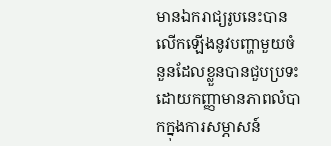មានឯករាជ្យរូបនេះបានលើកឡើងនូវបញ្ហាមួយចំនួនដែលខ្លួនបានជួបប្រទះ ដោយកញ្ញាមានភាពលំបាកក្នុងការសម្ភាសន៍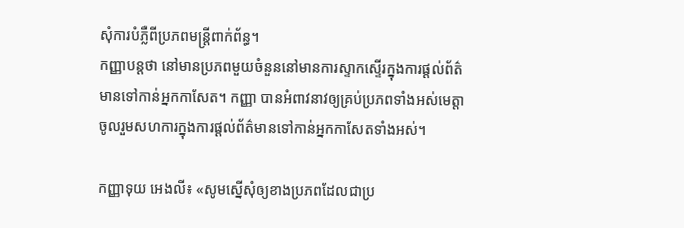សុំការបំភ្លឺពីប្រភពមន្រ្តីពាក់ព័ន្ធ។
កញ្ញាបន្តថា នៅមានប្រភពមួយចំនួននៅមានការស្ទាកស្ទើរក្នុងការផ្តល់ព័ត៌មានទៅកាន់អ្នកកាសែត។ កញ្ញា បានអំពាវនាវឲ្យគ្រប់ប្រភពទាំងអស់មេត្តាចូលរួមសហការក្នុងការផ្តល់ព័ត៌មានទៅកាន់អ្នកកាសែតទាំងអស់។

កញ្ញាទុយ អេងលី៖ «សូមស្នើសុំឲ្យខាងប្រភពដែលជាប្រ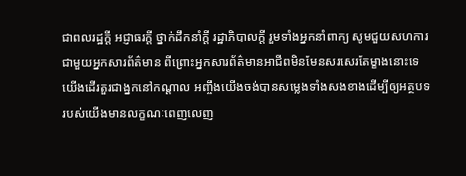ជាពលរដ្ឋក្តី អជ្ញាធរក្តី ថ្នាក់ដឹកនាំក្តី រដ្ឋាភិបាលក្តី រួមទាំងអ្នកនាំពាក្យ សូមជួយសហការជាមួយអ្នកសារព័ត៌មាន ពីព្រោះអ្នកសារព័ត៌មានអាជីពមិនមែនសរសេរតែម្ខាងនោះទេ យើងដើរតួរជាង្នកនៅកណ្តាល អញ្ចឹងយើងចង់បានសម្លេងទាំងសងខាងដើម្បីឲ្យអត្ថបទរបស់យើងមានលក្ខណៈពេញលេញ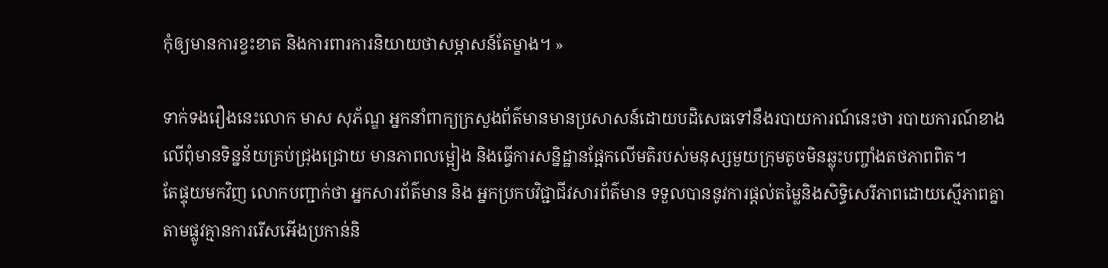កុំឲ្យមានការខ្វះខាត និងការពារការនិយាយថាសម្ភាសន៍តែម្ខាង។ »

ទាក់ទងរឿងនេះលោក មាស សុភ័ណ្ឌ អ្នកនាំពាក្យក្រសួងព័ត៌មានមានប្រសាសន៍ដោយបដិសេធទៅនឹងរបាយការណ៍នេះថា របាយការណ៍ខាងលើពុំមានទិន្នន័យគ្រប់ជ្រុងជ្រោយ មានភាពលម្អៀង និងធ្វើការសន្និដ្ឋានផ្អែកលើមតិរបស់មនុស្សមួយក្រុមតូចមិនឆ្លុះបញ្ចាំងតថភាពពិត។
តែផ្ទុយមកវិញ លោកបញ្ជាក់ថា អ្នកសារព័ត៌មាន និង អ្នកប្រកបវិជ្ជាជីវសារព័ត៌មាន ទទួលបាននូវការផ្តល់តម្លៃនិងសិទ្ធិសេរីភាពដោយស្មើភាពគ្នាតាមផ្លូវគ្មានការរើសអើងប្រកាន់និ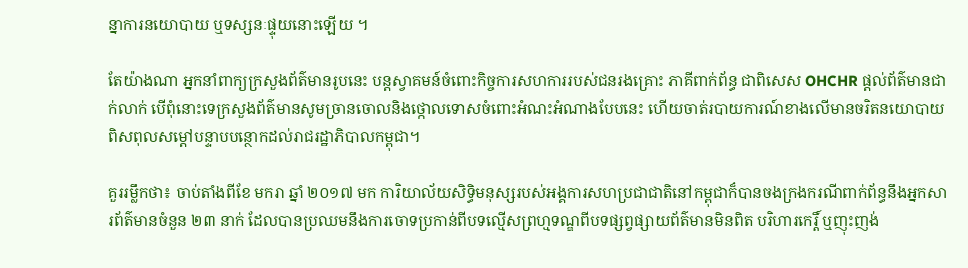ន្នាការនយោបាយ ឬទស្សនៈផ្ទុយនោះឡើយ ។

តែយ៉ាងណា អ្នកនាំពាក្យក្រសួងព័ត៌មានរូបនេះ បន្តស្វាគមន៍ចំពោះកិច្ចការសហការរបស់ជនរងគ្រោះ ភាគីពាក់ព័ន្ធ ជាពិសេស OHCHR ផ្ដល់ព័ត៌មានជាក់លាក់ បើពុំនោះទេក្រសួងព័ត៌មានសូមច្រានចោលនិងថ្កោលទោសចំពោះអំណះអំណាងបែបនេះ ហើយចាត់របាយការណ៍ខាងលើមានចរិតនយោបាយពិសពុលសម្តៅបន្ទាបបន្ថោកដល់រាជរដ្ឋាភិបាលកម្ពុជា។

គួររម្លឹកថា៖ ចាប់តាំងពីខែ មករា ឆ្នាំ ២០១៧ មក ការិយាល័យសិទ្ធិមនុស្សរបស់អង្គការសហប្រជាជាតិនៅកម្ពុជាក៏បានចងក្រងករណីពាក់ព័ន្ធនឹងអ្នកសារព័ត៌មានចំនួន ២៣ នាក់ ដែលបានប្រឈមនឹងការចោទប្រកាន់ពីបទល្មើសព្រហ្មទណ្ឌពីបទផ្សព្វផ្សាយព័ត៌មានមិនពិត បរិហារកេរ្តិ៍ ឬញុះញង់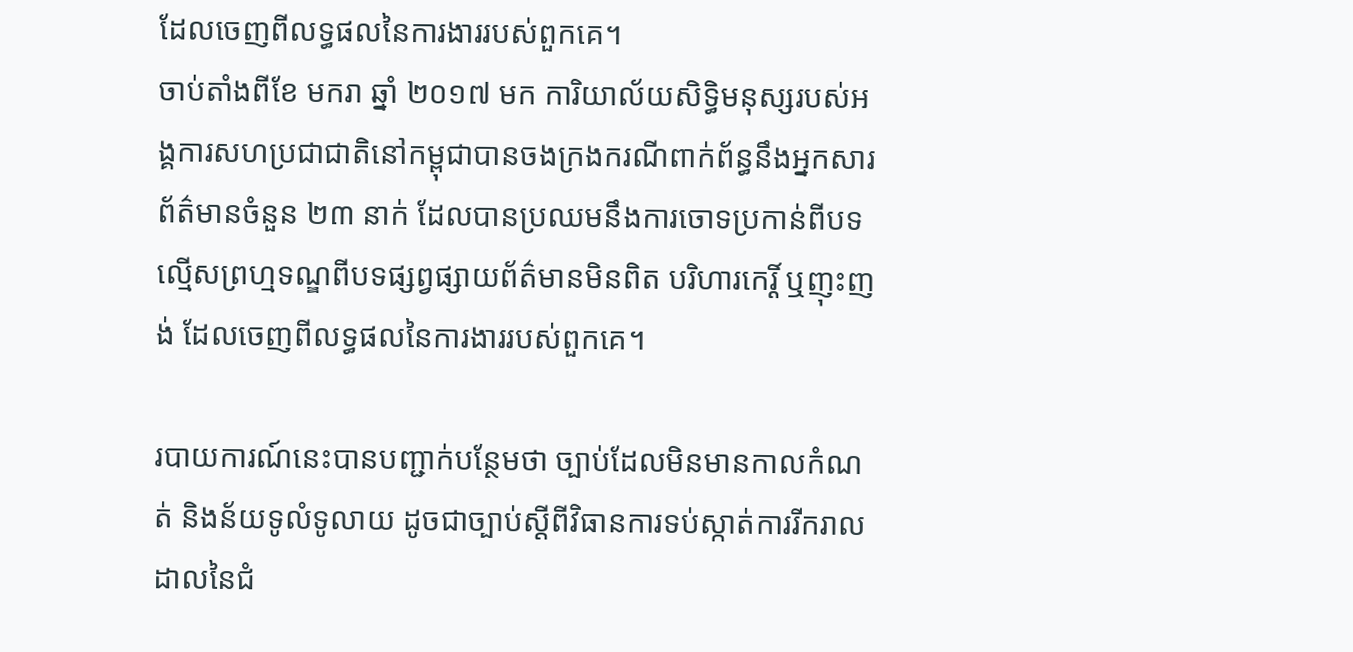ដែលចេញពីលទ្ធផលនៃការងាររបស់ពួកគេ។
ចាប់តាំងពីខែ មករា ឆ្នាំ ២០១៧ មក ការិយាល័យសិទ្ធិមនុស្សរបស់អង្គការសហប្រជាជាតិនៅកម្ពុជាបានចងក្រងករណីពាក់ព័ន្ធនឹងអ្នកសារព័ត៌មានចំនួន ២៣ នាក់ ដែលបានប្រឈមនឹងការចោទប្រកាន់ពីបទល្មើសព្រហ្មទណ្ឌពីបទផ្សព្វផ្សាយព័ត៌មានមិនពិត បរិហារកេរ្តិ៍ ឬញុះញង់ ដែលចេញពីលទ្ធផលនៃការងាររបស់ពួកគេ។

របាយការណ៍នេះបានបញ្ជាក់បន្ថែមថា ច្បាប់ដែលមិនមានកាលកំណត់ និងន័យទូលំទូលាយ ដូចជាច្បាប់ស្តីពីវិធានការទប់ស្កាត់ការរីករាលដាលនៃជំ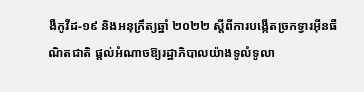ងឺកូវីដ-១៩ និងអនុក្រឹត្យឆ្នាំ ២០២២ ស្ដីពីការបង្កើតច្រកទ្វារអ៊ីនធឺណិតជាតិ ផ្តល់អំណាចឱ្យរដ្ឋាភិបាលយ៉ាងទូលំទូលា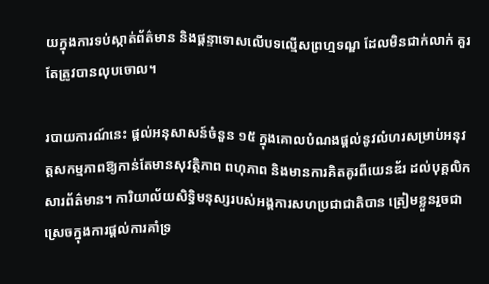យក្នុងការទប់ស្កាត់ព័ត៌មាន និងផ្តន្ទាទោសលើបទល្មើសព្រហ្មទណ្ឌ ដែលមិនជាក់លាក់ គួរតែត្រូវបានលុបចោល។

របាយការណ៍នេះ ផ្តល់អនុសាសន៍ចំនួន ១៥ ក្នុងគោលបំណងផ្តល់នូវលំហរសម្រាប់អនុវត្តសកម្មភាពឱ្យកាន់តែមានសុវត្ថិភាព ពហុភាព និងមានការគិតគូរពីយេនឌ័រ ដល់បុគ្គលិកសារព័ត៌មាន។ ការិយាល័យសិទ្ធិមនុស្សរបស់អង្គការសហប្រជាជាតិបាន ត្រៀមខ្លួនរួចជាស្រេចក្នុងការផ្តល់ការគាំទ្រ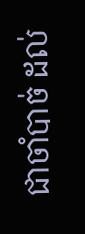ជាចាំបាច់ ដល់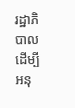រដ្ឋាភិបាល ដើម្បីអនុ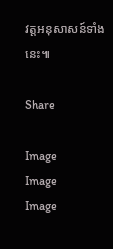វត្តអនុសាសន៍ទាំងនេះ៕

Share

Image
Image
Image